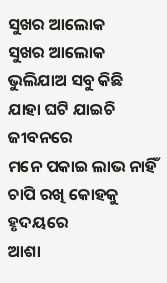ସୁଖର ଆଲୋକ
ସୁଖର ଆଲୋକ
ଭୁଲିଯାଅ ସବୁ କିଛି
ଯାହା ଘଟି ଯାଇଚି ଜୀବନରେ
ମନେ ପକାଇ ଲାଭ ନାହିଁ
ଚାପି ରଖି କୋହକୁ ହୃଦୟରେ
ଆଶା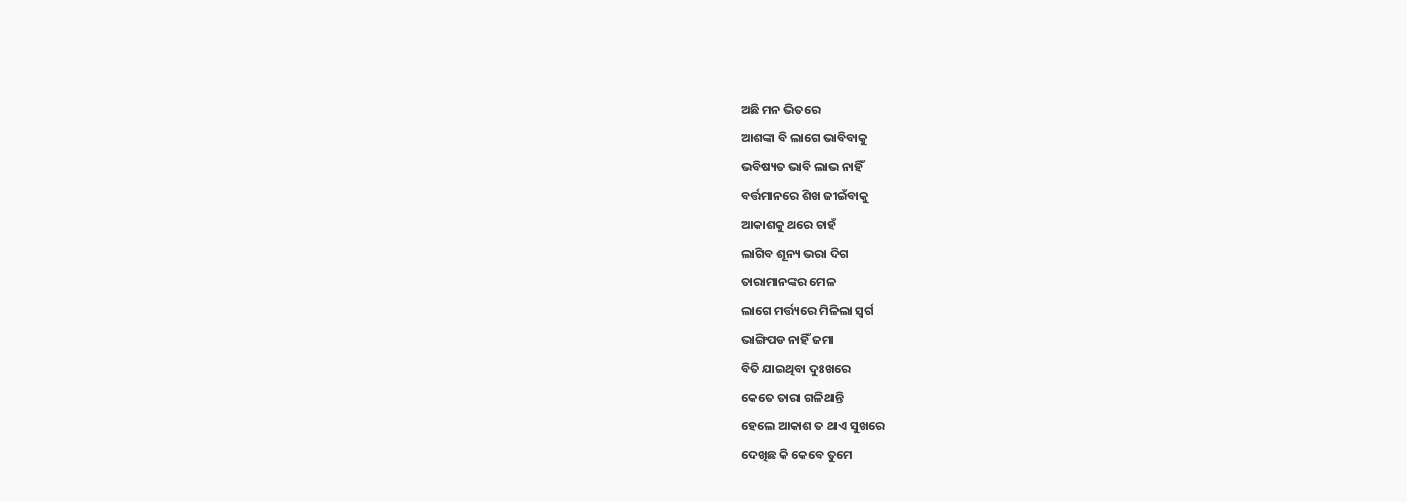ଅଛି ମନ ଭିତରେ
ଆଶଙ୍କା ବି ଲାଗେ ଭାବିବାକୁ
ଭବିଷ୍ୟତ ଭାବି ଲାଭ ନାହିଁ
ବର୍ତ୍ତମାନରେ ଶିଖ ଜୀଇଁବାକୁ
ଆକାଶକୁ ଥରେ ଚାହଁ
ଲାଗିବ ଶୂନ୍ୟ ଭରା ଦିଗ
ତାରାମାନଙ୍କର ମେଳ
ଲାଗେ ମର୍ତ୍ତ୍ୟରେ ମିଳିଲା ସ୍ଵର୍ଗ
ଭାଙ୍ଗିପଡ ନାହିଁ ଜମା
ବିତି ଯାଇଥିବା ଦୁଃଖରେ
କେତେ ତାରା ଗଳିଥାନ୍ତି
ହେଲେ ଆକାଶ ତ ଥାଏ ସୁଖରେ
ଦେଖିଛ କି କେବେ ତୁମେ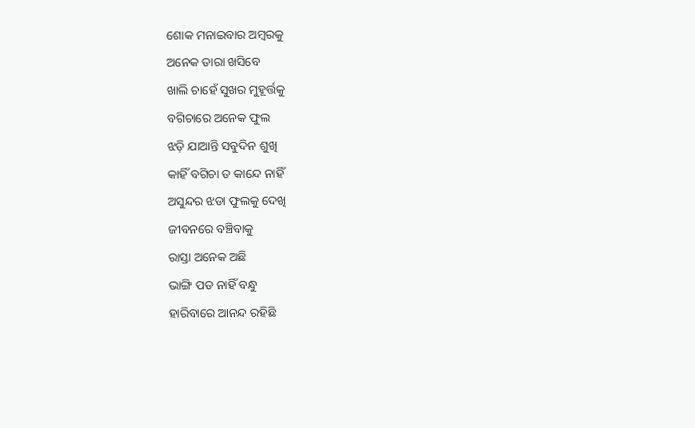ଶୋକ ମନାଇବାର ଅମ୍ବରକୁ
ଅନେକ ତାରା ଖସିବେ
ଖାଲି ଚାହେଁ ସୁଖର ମୁହୂର୍ତ୍ତକୁ
ବଗିଚାରେ ଅନେକ ଫୁଲ
ଝଡ଼ି ଯାଆନ୍ତି ସବୁଦିନ ଶୁଖି
କାହିଁ ବଗିଚା ତ କାନ୍ଦେ ନାହିଁ
ଅସୁନ୍ଦର ଝଡା ଫୁଲକୁ ଦେଖି
ଜୀବନରେ ବଞ୍ଚିବାକୁ
ରାସ୍ତା ଅନେକ ଅଛି
ଭାଙ୍ଗି ପଡ ନାହିଁ ବନ୍ଧୁ
ହାରିବାରେ ଆନନ୍ଦ ରହିଛି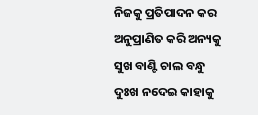ନିଜକୁ ପ୍ରତିପାଦନ କର
ଅନୁପ୍ରାଣିତ କରି ଅନ୍ୟକୁ
ସୁଖ ବାଣ୍ଟି ଚାଲ ବନ୍ଧୁ
ଦୁଃଖ ନଦେଇ କାହାକୁ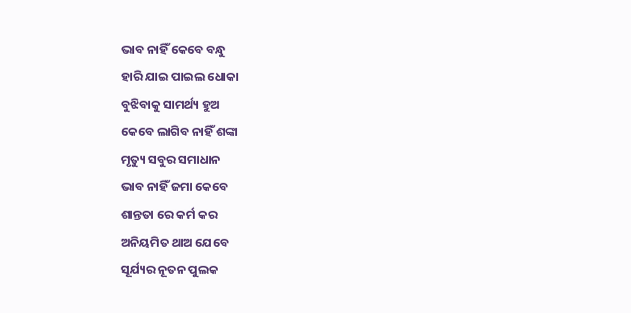ଭାବ ନାହିଁ କେବେ ବନ୍ଧୁ
ହାରି ଯାଇ ପାଇଲ ଧୋକା
ବୁଝିବାକୁ ସାମର୍ଥ୍ୟ ହୁଅ
କେବେ ଲାଗିବ ନାହିଁ ଶଙ୍କା
ମୃତ୍ୟୁ ସବୁର ସମାଧାନ
ଭାବ ନାହିଁ ଜମା କେବେ
ଶାନ୍ତତା ରେ କର୍ମ କର
ଅନିୟମିତ ଥାଅ ଯେବେ
ସୂର୍ଯ୍ୟର ନୂତନ ପୁଲକ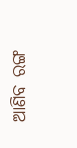ଆଣିବ ରଙ୍ଗ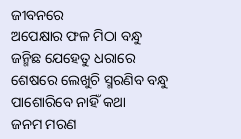ଜୀବନରେ
ଅପେକ୍ଷାର ଫଳ ମିଠା ବନ୍ଧୁ
ଜନ୍ମିଛ ଯେହେତୁ ଧରାରେ
ଶେଷରେ ଲେଖୁଚି ସ୍ମରଣିବ ବନ୍ଧୁ
ପାଶୋରିବେ ନାହିଁ କଥା
ଜନମ ମରଣ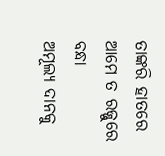ତାଙ୍କରି ହାତରେ
ଆମେ ତ ରଜ୍ଜୁରେ ବନ୍ଧା
ଅମୂଲ୍ୟ ଦାନକୁ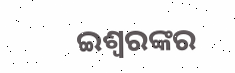ଇଶ୍ୱରଙ୍କର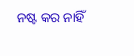ନଷ୍ଟ କର ନାହିଁ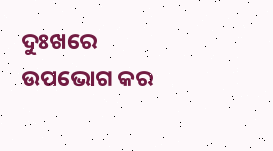ଦୁଃଖରେ
ଉପଭୋଗ କର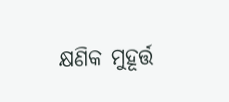କ୍ଷଣିକ ମୁହୂର୍ତ୍ତ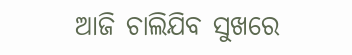ଆଜି ଚାଲିଯିବ ସୁଖରେ